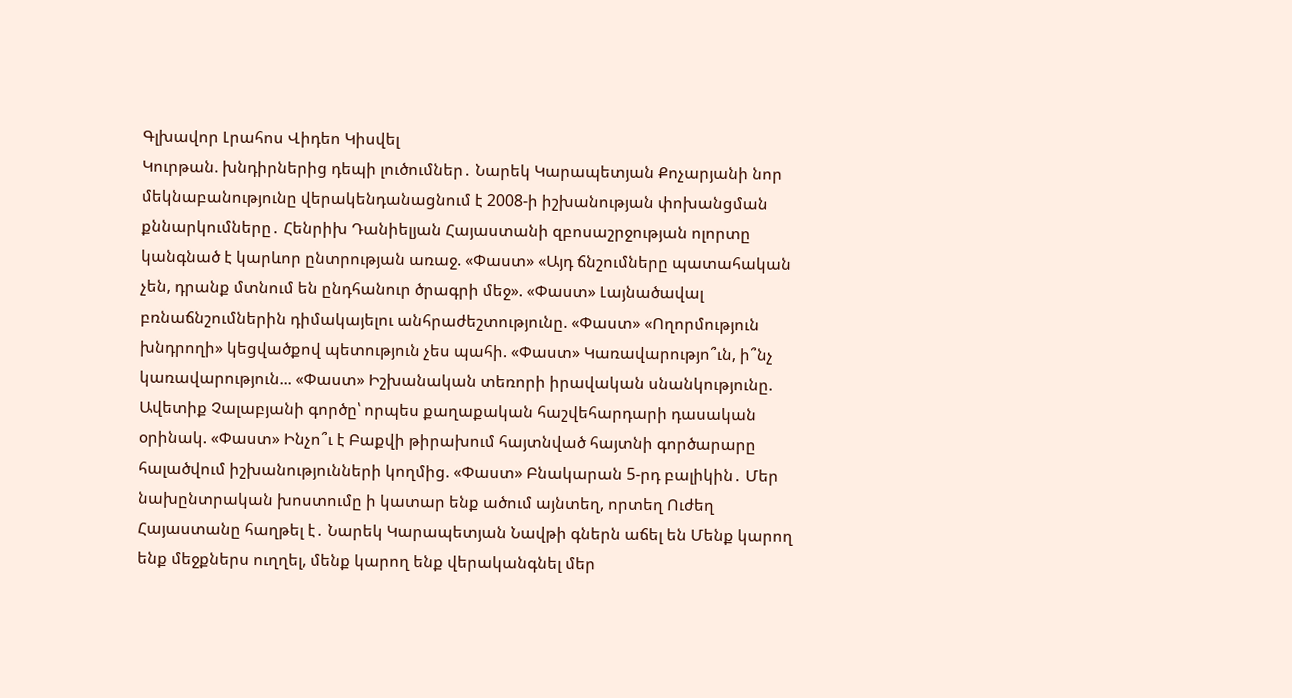Գլխավոր Լրահոս Վիդեո Կիսվել
Կուրթան. խնդիրներից դեպի լուծումներ․ Նարեկ Կարապետյան Քոչարյանի նոր մեկնաբանությունը վերակենդանացնում է 2008-ի իշխանության փոխանցման քննարկումները․ Հենրիխ Դանիելյան Հայաստանի զբոսաշրջության ոլորտը կանգնած է կարևոր ընտրության առաջ. «Փաստ» «Այդ ճնշումները պատահական չեն, դրանք մտնում են ընդհանուր ծրագրի մեջ». «Փաստ» Լայնածավալ բռնաճնշումներին դիմակայելու անհրաժեշտությունը. «Փաստ» «Ողորմություն խնդրողի» կեցվածքով պետություն չես պահի. «Փաստ» Կառավարությո՞ւն, ի՞նչ կառավարություն... «Փաստ» Իշխանական տեռորի իրավական սնանկությունը. Ավետիք Չալաբյանի գործը՝ որպես քաղաքական հաշվեհարդարի դասական օրինակ. «Փաստ» Ինչո՞ւ է Բաքվի թիրախում հայտնված հայտնի գործարարը հալածվում իշխանությունների կողմից. «Փաստ» Բնակարան 5-րդ բալիկին․ Մեր նախընտրական խոստումը ի կատար ենք ածում այնտեղ, որտեղ Ուժեղ Հայաստանը հաղթել է․ Նարեկ Կարապետյան Նավթի գներն աճել են Մենք կարող ենք մեջքներս ուղղել, մենք կարող ենք վերականգնել մեր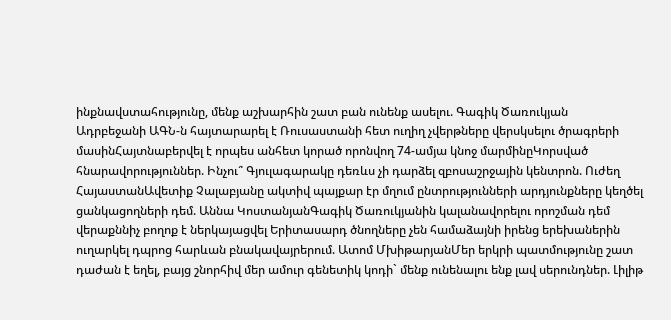ինքնավստահությունը, մենք աշխարհին շատ բան ունենք ասելու. Գագիկ Ծառուկյան
Ադրբեջանի ԱԳՆ-ն հայտարարել է Ռուսաստանի հետ ուղիղ չվերթները վերսկսելու ծրագրերի մասինՀայտնաբերվել է որպես անհետ կորած որոնվող 74-ամյա կնոջ մարմինըԿորսված հնարավորություններ. Ինչու՞ Գյուլագարակը դեռևս չի դարձել զբոսաշրջային կենտրոն. Ուժեղ ՀայաստանԱվետիք Չալաբյանը ակտիվ պայքար էր մղում ընտրությունների արդյունքները կեղծել ցանկացողների դեմ. Աննա ԿոստանյանԳագիկ Ծառուկյանին կալանավորելու որոշման դեմ վերաքննիչ բողոք է ներկայացվել Երիտասարդ ծնողները չեն համաձայնի իրենց երեխաներին ուղարկել դպրոց հարևան բնակավայրերում. Ատոմ ՄխիթարյանՄեր երկրի պատմությունը շատ դաժան է եղել, բայց շնորհիվ մեր ամուր գենետիկ կոդի` մենք ունենալու ենք լավ սերունդներ. Լիլիթ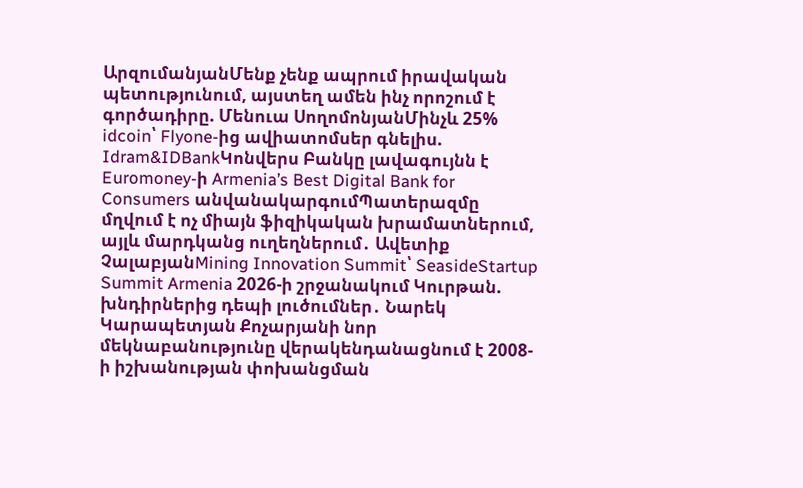ԱրզումանյանՄենք չենք ապրում իրավական պետությունում, այստեղ ամեն ինչ որոշում է գործադիրը. Մենուա ՍողոմոնյանՄինչև 25% idcoin՝ Flyone-ից ավիատոմսեր գնելիս. Idram&IDBankԿոնվերս Բանկը լավագույնն է Euromoney-ի Armenia’s Best Digital Bank for Consumers անվանակարգումՊատերազմը մղվում է ոչ միայն ֆիզիկական խրամատներում, այլև մարդկանց ուղեղներում․ Ավետիք ՉալաբյանMining Innovation Summit՝ SeasideStartup Summit Armenia 2026-ի շրջանակում Կուրթան. խնդիրներից դեպի լուծումներ․ Նարեկ Կարապետյան Քոչարյանի նոր մեկնաբանությունը վերակենդանացնում է 2008-ի իշխանության փոխանցման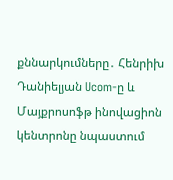քննարկումները․ Հենրիխ Դանիելյան Ucom-ը և Մայքրոսոֆթ ինովացիոն կենտրոնը նպաստում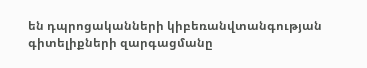են դպրոցականների կիբեռանվտանգության գիտելիքների զարգացմանը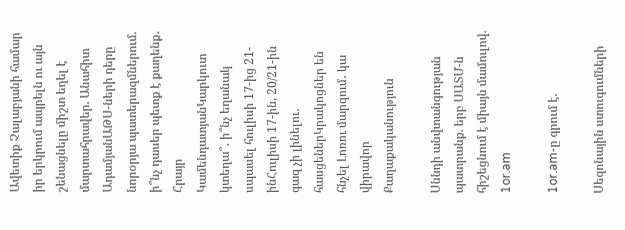Ավետիք Չալաբյանի համար իր երկրում ապրելն ու այն շենացնելը միշտ եղել է մարտահրավեր. Անահիտ ԱդամյանԱԹՍ-ների դերը նորօրյա պատերազմներում. ի՞նչ դասեր պետք է քաղենք․ Հրայր ԿամենդատյանԿարկուտ կտեղա՞․ ի՞նչ եղանակ սպասել հուլիսի 17-ից 21-ինՀուլիսի 17-ին, 20/21-ին գազ չի լինելու․ հասցեներԿրակոցներ են հնչել Լոռու մարզում․ կա վիրավոր
Քաղաքականություն

Սննդի անվտանգության պատրանք. երբ ՍԱՏՄ-ն հիշեցնում է միայն մամուլով. 1or.am

1or.am-ը գրում է.

Սեզոնային ստուգումների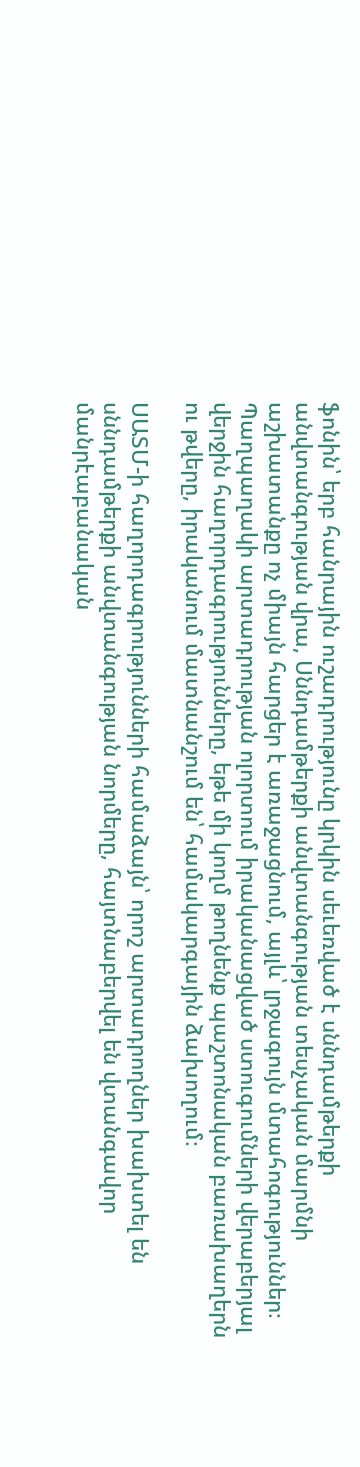ֆոնին՝ երբ հանրային ուշադրությունը կրկին սեւեռված է սննդամթերքի անվտանգության վրա, Սննդամթերքի անվտանգության տեսչական մարմնի աշխատանքը ոչ միայն հարցեր է առաջացնում, այլև՝ լրջագույն մտահոգություններ։ Պաղպաղակի արտադրության ոլորտում իրականացված ստուգումների վերաբերյալ վերջին հաղորդագրությունները, եթե մի կողմ թողնենք պաշտոնական բառախաղերն ու թվերը, իրականում մատնանշում են՝ համակարգային ձախողում։

ՍԱՏՄ-ի հաղորդագրությունների համաձայն՝ որոշ արտադրողներ խախտել են սննդամթերքի անվտանգության նորմերը, հայտնաբերվել են վտանգավոր մանրէաբանական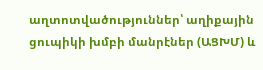աղտոտվածություններ՝ աղիքային ցուպիկի խմբի մանրէներ (ԱՑԽՄ) և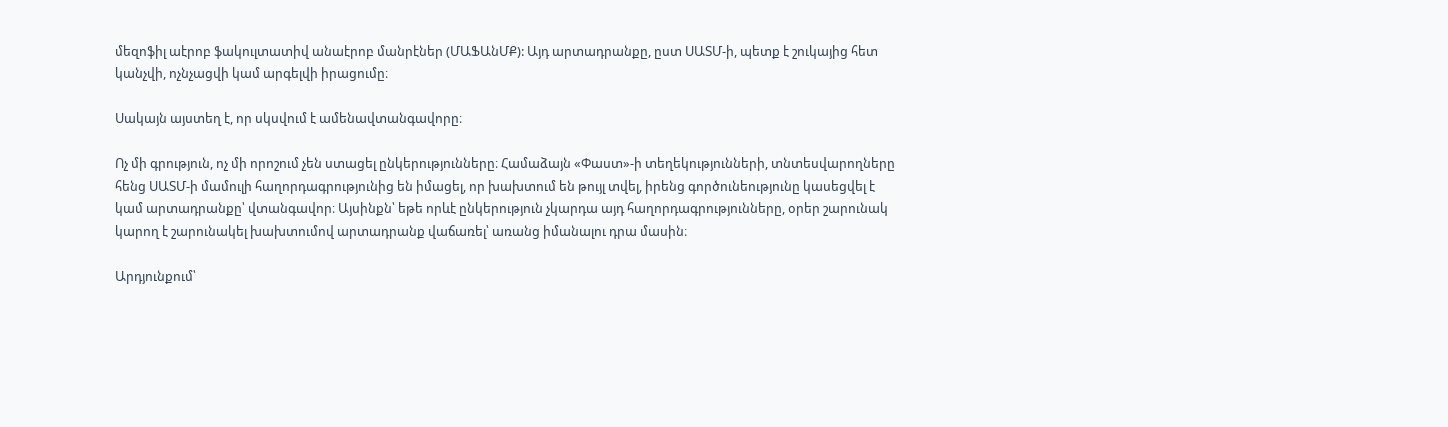մեզոֆիլ աէրոբ ֆակուլտատիվ անաէրոբ մանրէներ (ՄԱՖԱնՄՔ): Այդ արտադրանքը, ըստ ՍԱՏՄ-ի, պետք է շուկայից հետ կանչվի, ոչնչացվի կամ արգելվի իրացումը։

Սակայն այստեղ է, որ սկսվում է ամենավտանգավորը։

Ոչ մի գրություն, ոչ մի որոշում չեն ստացել ընկերությունները։ Համաձայն «Փաստ»-ի տեղեկությունների, տնտեսվարողները հենց ՍԱՏՄ-ի մամուլի հաղորդագրությունից են իմացել, որ խախտում են թույլ տվել, իրենց գործունեությունը կասեցվել է կամ արտադրանքը՝ վտանգավոր։ Այսինքն՝ եթե որևէ ընկերություն չկարդա այդ հաղորդագրությունները, օրեր շարունակ կարող է շարունակել խախտումով արտադրանք վաճառել՝ առանց իմանալու դրա մասին։

Արդյունքում՝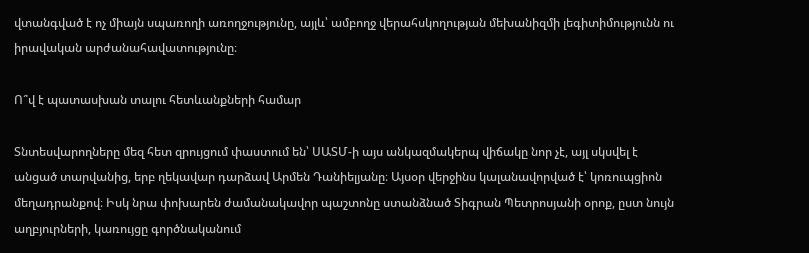վտանգված է ոչ միայն սպառողի առողջությունը, այլև՝ ամբողջ վերահսկողության մեխանիզմի լեգիտիմությունն ու իրավական արժանահավատությունը։

Ո՞վ է պատասխան տալու հետևանքների համար

Տնտեսվարողները մեզ հետ զրույցում փաստում են՝ ՍԱՏՄ-ի այս անկազմակերպ վիճակը նոր չէ, այլ սկսվել է անցած տարվանից, երբ ղեկավար դարձավ Արմեն Դանիելյանը։ Այսօր վերջինս կալանավորված է՝ կոռուպցիոն մեղադրանքով։ Իսկ նրա փոխարեն ժամանակավոր պաշտոնը ստանձնած Տիգրան Պետրոսյանի օրոք, ըստ նույն աղբյուրների, կառույցը գործնականում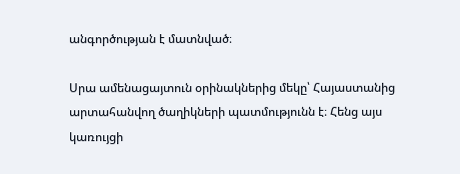անգործության է մատնված։

Սրա ամենացայտուն օրինակներից մեկը՝ Հայաստանից արտահանվող ծաղիկների պատմությունն է։ Հենց այս կառույցի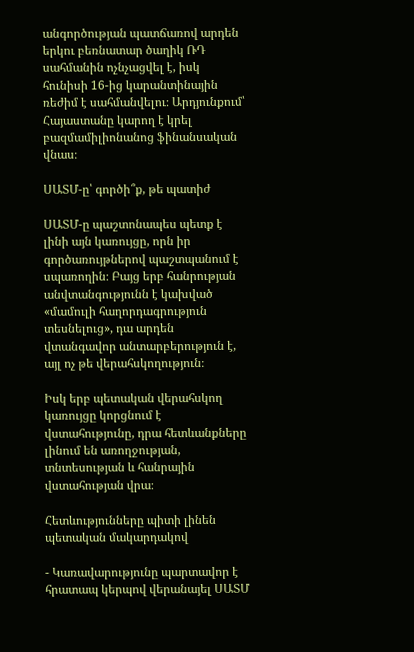անգործության պատճառով արդեն երկու բեռնատար ծաղիկ ՌԴ սահմանին ոչնչացվել է, իսկ հունիսի 16-ից կարանտինային ռեժիմ է սահմանվելու։ Արդյունքում՝ Հայաստանը կարող է կրել բազմամիլիոնանոց ֆինանսական վնաս։

ՍԱՏՄ-ը՝ գործի՞ք, թե պատիժ

ՍԱՏՄ-ը պաշտոնապես պետք է լինի այն կառույցը, որն իր գործառույթներով պաշտպանում է սպառողին։ Բայց երբ հանրության անվտանգությունն է կախված «մամուլի հաղորդագրություն տեսնելուց», դա արդեն վտանգավոր անտարբերություն է, այլ ոչ թե վերահսկողություն։

Իսկ երբ պետական վերահսկող կառույցը կորցնում է վստահությունը, դրա հետևանքները լինում են առողջության, տնտեսության և հանրային վստահության վրա։

Հետևությունները պիտի լինեն պետական մակարդակով

- Կառավարությունը պարտավոր է հրատապ կերպով վերանայել ՍԱՏՄ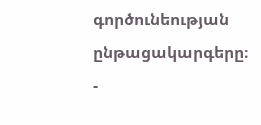գործունեության ընթացակարգերը։
-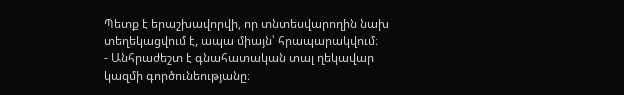Պետք է երաշխավորվի, որ տնտեսվարողին նախ տեղեկացվում է, ապա միայն՝ հրապարակվում։
- Անհրաժեշտ է գնահատական տալ ղեկավար կազմի գործունեությանը։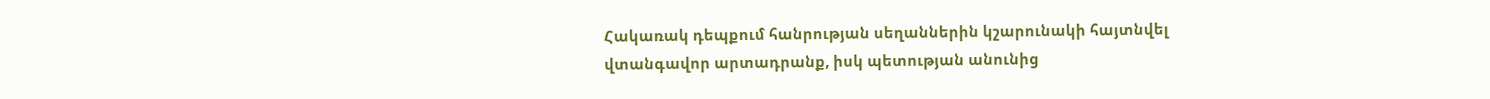Հակառակ դեպքում հանրության սեղաններին կշարունակի հայտնվել վտանգավոր արտադրանք, իսկ պետության անունից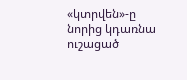«կտրվեն»-ը նորից կդառնա ուշացած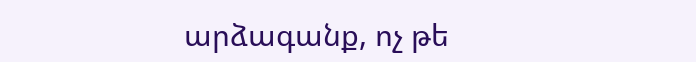արձագանք, ոչ թե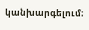կանխարգելում։